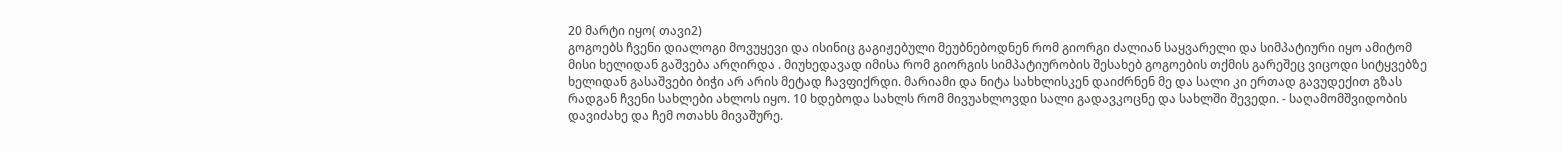20 მარტი იყო( თავი2)
გოგოებს ჩვენი დიალოგი მოვუყევი და ისინიც გაგიჟებული მეუბნებოდნენ რომ გიორგი ძალიან საყვარელი და სიმპატიური იყო ამიტომ მისი ხელიდან გაშვება არღირდა . მიუხედავად იმისა რომ გიორგის სიმპატიურობის შესახებ გოგოების თქმის გარეშეც ვიცოდი სიტყვებზე ხელიდან გასაშვები ბიჭი არ არის მეტად ჩავფიქრდი. მარიამი და ნიტა სახხლისკენ დაიძრნენ მე და სალი კი ერთად გავუდექით გზას რადგან ჩვენი სახლები ახლოს იყო. 10 ხდებოდა სახლს რომ მივუახლოვდი სალი გადავკოცნე და სახლში შევედი. - საღამომშვიდობის დავიძახე და ჩემ ოთახს მივაშურე.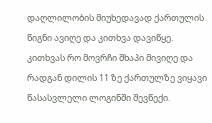დაღლილობის მიუხედავად ქართულის წიგნი ავიღე და კითხვა დავიწყე. კითხვას რო მოვრჩი შხაპი მივიღე და რადგან დილის 11 ზე ქართულზე ვიყავი წასასვლელი ლოგინში შევწექი.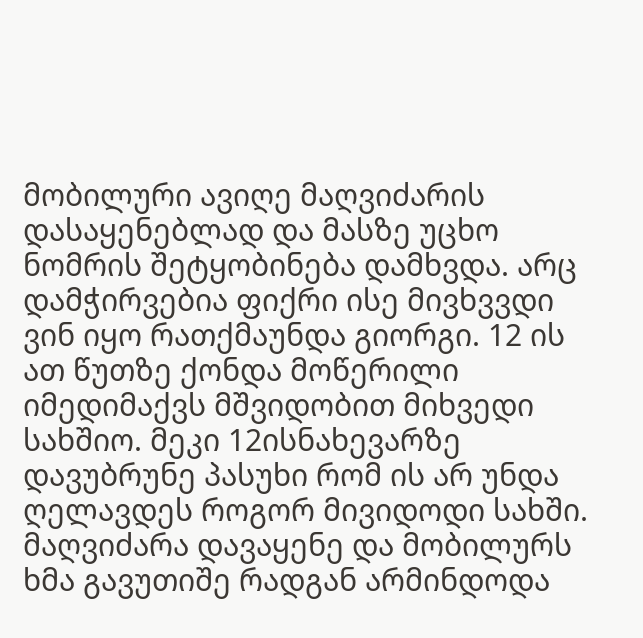მობილური ავიღე მაღვიძარის დასაყენებლად და მასზე უცხო ნომრის შეტყობინება დამხვდა. არც დამჭირვებია ფიქრი ისე მივხვვდი ვინ იყო რათქმაუნდა გიორგი. 12 ის ათ წუთზე ქონდა მოწერილი იმედიმაქვს მშვიდობით მიხვედი სახშიო. მეკი 12ისნახევარზე დავუბრუნე პასუხი რომ ის არ უნდა ღელავდეს როგორ მივიდოდი სახში. მაღვიძარა დავაყენე და მობილურს ხმა გავუთიშე რადგან არმინდოდა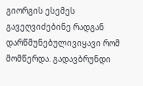გიორგის ესემეს გავეღვიძებინე რადგან დარწმუნებულივიყავი რომ მომწერდა. გადავბრუნდი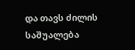და თავს ძილის საშუალება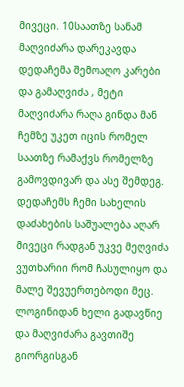მივეცი. 10საათზე სანამ მაღვიძარა დარეკავდა დედაჩემა შემოაღო კარები და გამაღვიძა , მეტი მაღვიძარა რაღა გინდა მან ჩემზე უკეთ იცის რომელ საათზე რამაქვს რომელზე გამოვდივარ და ასე შემდეგ. დედაჩემს ჩემი სახელის დაძახების საშუალება აღარ მივეცი რადგან უკვე მეღვიძა ვუთხარიი რომ ჩასულიყო და მალე შევუერთებოდი მეც. ლოგინიდან ხელი გადავწიე და მაღვიძარა გავთიშე გიორგისგან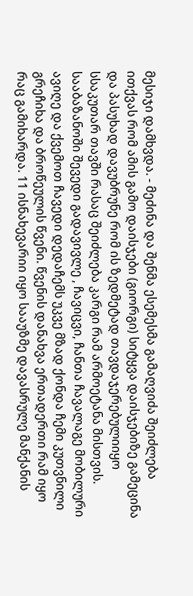მესიჯი დამხვდა. - მეძინა და შენმა ესემესმა გამაღვიძა შეიძლება ითქვას რომ ამის გამო დაისჯები (გიორგი) სიტყვა დაისჯებიზე გამეცინა და პასუხად დავუბრუნე რომ ის ზედმეტად თავდაჯერებულიიყო სსაკუთარ თავში რასაც შეიძლება კარგი რამ არმოეტანა მისთვის. სააბაზანოში შევედი გადავივლე , ჩავიცვი, ჩანთა ჩავალაგე მობილური ავიღე და ქვემოთ ჩავედი დედაჩემს უკვე მზად ქონდა ჩემი კუთვნილი გრეჩიხა და ბროწეულის წვენი. წვენის დანახვა ერთადერთი რამ იყო რაც გამიხარდა. 11 ისნახევარიი იყო სააუზმე დავასრულე მანქანის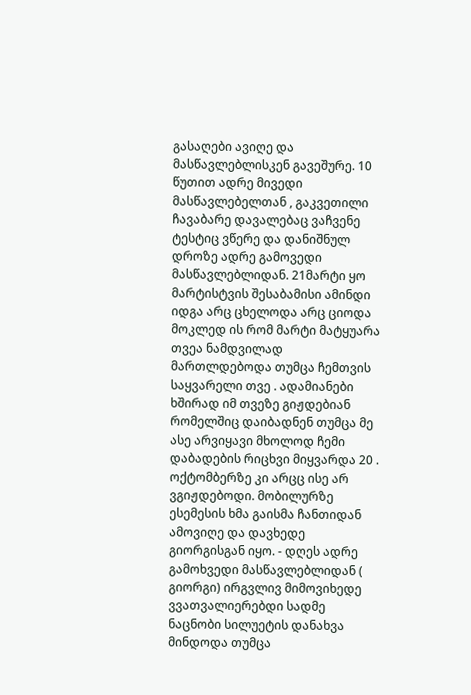გასაღები ავიღე და მასწავლებლისკენ გავეშურე. 10 წუთით ადრე მივედი მასწავლებელთან , გაკვეთილი ჩავაბარე დავალებაც ვაჩვენე ტესტიც ვწერე და დანიშნულ დროზე ადრე გამოვედი მასწავლებლიდან. 21მარტი ყო მარტისტვის შესაბამისი ამინდი იდგა არც ცხელოდა არც ციოდა მოკლედ ის რომ მარტი მატყუარა თვეა ნამდვილად მართლდებოდა თუმცა ჩემთვის საყვარელი თვე . ადამიანები ხშირად იმ თვეზე გიჟდებიან რომელშიც დაიბადნენ თუმცა მე ასე არვიყავი მხოლოდ ჩემი დაბადების რიცხვი მიყვარდა 20 . ოქტომბერზე კი არცც ისე არ ვგიჟდებოდი. მობილურზე ესემესის ხმა გაისმა ჩანთიდან ამოვიღე და დავხედე გიორგისგან იყო. - დღეს ადრე გამოხვედი მასწავლებლიდან ( გიორგი) ირგვლივ მიმოვიხედე ვვათვალიერებდი სადმე ნაცნობი სილუეტის დანახვა მინდოდა თუმცა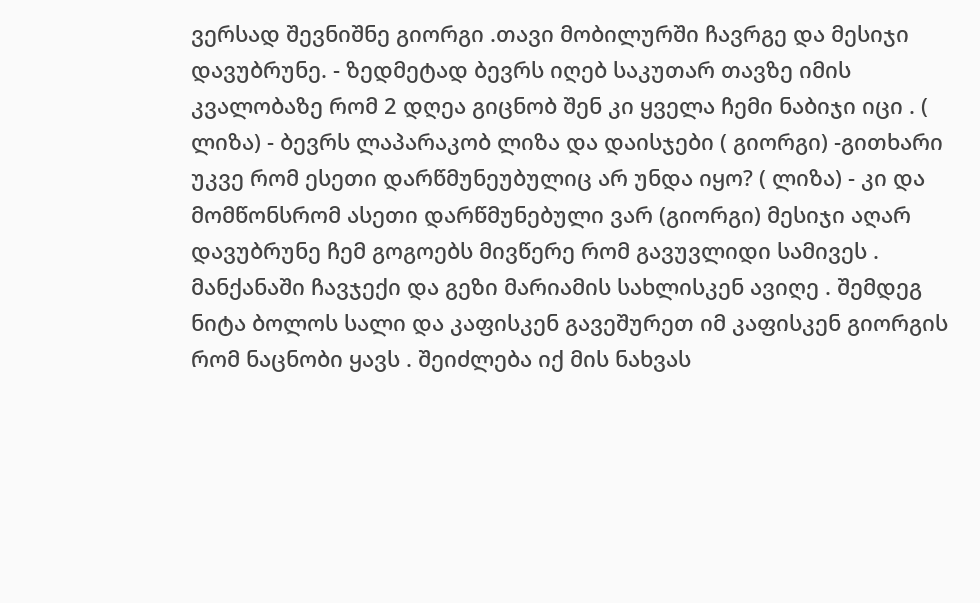ვერსად შევნიშნე გიორგი .თავი მობილურში ჩავრგე და მესიჯი დავუბრუნე. - ზედმეტად ბევრს იღებ საკუთარ თავზე იმის კვალობაზე რომ 2 დღეა გიცნობ შენ კი ყველა ჩემი ნაბიჯი იცი . ( ლიზა) - ბევრს ლაპარაკობ ლიზა და დაისჯები ( გიორგი) -გითხარი უკვე რომ ესეთი დარწმუნეუბულიც არ უნდა იყო? ( ლიზა) - კი და მომწონსრომ ასეთი დარწმუნებული ვარ (გიორგი) მესიჯი აღარ დავუბრუნე ჩემ გოგოებს მივწერე რომ გავუვლიდი სამივეს . მანქანაში ჩავჯექი და გეზი მარიამის სახლისკენ ავიღე . შემდეგ ნიტა ბოლოს სალი და კაფისკენ გავეშურეთ იმ კაფისკენ გიორგის რომ ნაცნობი ყავს . შეიძლება იქ მის ნახვას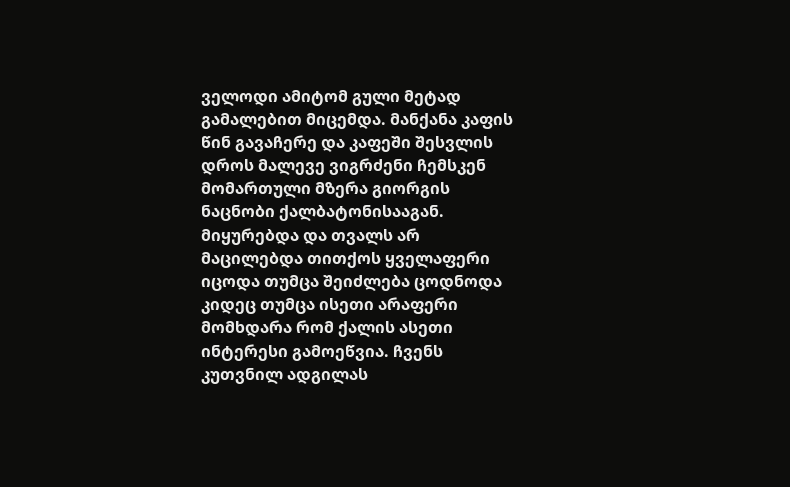ველოდი ამიტომ გული მეტად გამალებით მიცემდა. მანქანა კაფის წინ გავაჩერე და კაფეში შესვლის დროს მალევე ვიგრძენი ჩემსკენ მომართული მზერა გიორგის ნაცნობი ქალბატონისააგან. მიყურებდა და თვალს არ მაცილებდა თითქოს ყველაფერი იცოდა თუმცა შეიძლება ცოდნოდა კიდეც თუმცა ისეთი არაფერი მომხდარა რომ ქალის ასეთი ინტერესი გამოეწვია. ჩვენს კუთვნილ ადგილას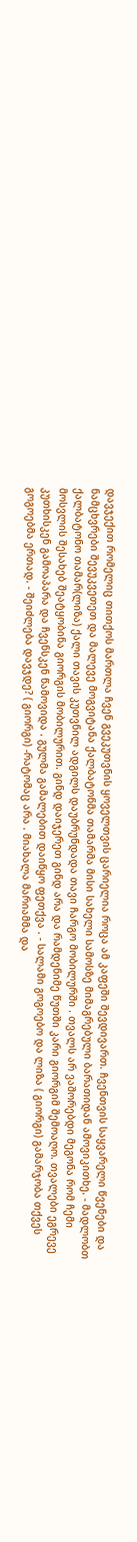დავჯექით რომელიც თითქოს მართლა ჩვენ გვეკუთვნის ყოველთვის ცარიელია როცა ამ კაფეში შევდივართ. ჩვენთვის საყვარელი წვენები და ნამცხვრები შევუკვეთეთ და მალევე მოგვიტანა ქალბატონმა თამარმა მისი სახელი სამოსზე მიმაგრებული ბარათიდან ამოვიკითხე. - მადლობთ ქალბატონო თამარ(ლიზა) ქალი თავის კუთვნილ ადგილს დაუბრუნდადა თავი ჩარგო მობილურში . თვალს არ ვაშორებდი მეგონა რომ ჩემი მოსვლის შესახებ შეატყობინა გიორგის მობილურით. გინდ დაიჯერეთ გინდ არა და რამდენიმე წუთში კარი გიორგიმ შემოაღო. თვალები ეგრევე კუთხისკენ გამოაპარა და ჩვენსკენ წამოვიდა . გულმა გამალებით დაიწყო ფეთქვა . - სალამი გოგოებო და ლიზა ( გიორგი) გამარჯობა თქვეს გოგოებმა ერთად. - შეიძლება დავჯდე? ( გიორგი) -რატომაც არა . მიახალა მარიამმა და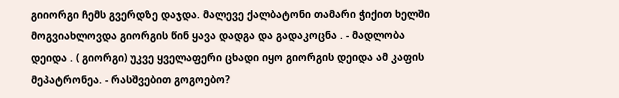გიიორგი ჩემს გვერდზე დაჯდა. მალევე ქალბატონი თამარი ჭიქით ხელში მოგვიახლოვდა გიორგის წინ ყავა დადგა და გადაკოცნა . - მადლობა დეიდა . ( გიორგი) უკვე ყველაფერი ცხადი იყო გიორგის დეიდა ამ კაფის მეპატრონეა. - რასშვებით გოგოებო?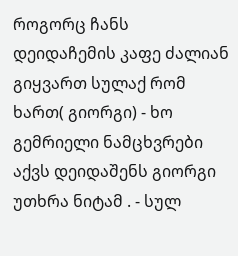როგორც ჩანს დეიდაჩემის კაფე ძალიან გიყვართ სულაქ რომ ხართ( გიორგი) - ხო გემრიელი ნამცხვრები აქვს დეიდაშენს გიორგი უთხრა ნიტამ . - სულ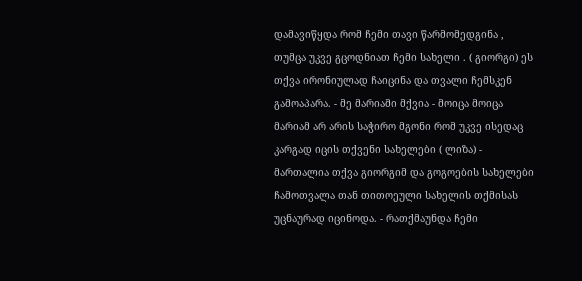დამავიწყდა რომ ჩემი თავი წარმომედგინა , თუმცა უკვე გცოდნიათ ჩემი სახელი . ( გიორგი) ეს თქვა ირონიულად ჩაიცინა და თვალი ჩემსკენ გამოაპარა. - მე მარიამი მქვია - მოიცა მოიცა მარიამ არ არის საჭირო მგონი რომ უკვე ისედაც კარგად იცის თქვენი სახელები ( ლიზა) - მართალია თქვა გიორგიმ და გოგოების სახელები ჩამოთვალა თან თითოეული სახელის თქმისას უცნაურად იცინოდა. - რათქმაუნდა ჩემი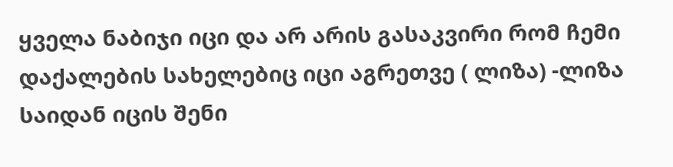ყველა ნაბიჯი იცი და არ არის გასაკვირი რომ ჩემი დაქალების სახელებიც იცი აგრეთვე ( ლიზა) -ლიზა საიდან იცის შენი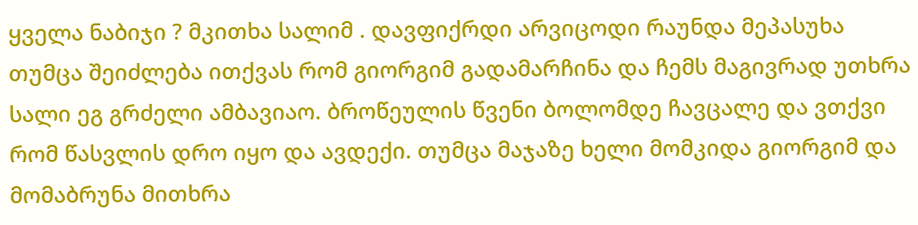ყველა ნაბიჯი ? მკითხა სალიმ . დავფიქრდი არვიცოდი რაუნდა მეპასუხა თუმცა შეიძლება ითქვას რომ გიორგიმ გადამარჩინა და ჩემს მაგივრად უთხრა სალი ეგ გრძელი ამბავიაო. ბროწეულის წვენი ბოლომდე ჩავცალე და ვთქვი რომ წასვლის დრო იყო და ავდექი. თუმცა მაჯაზე ხელი მომკიდა გიორგიმ და მომაბრუნა მითხრა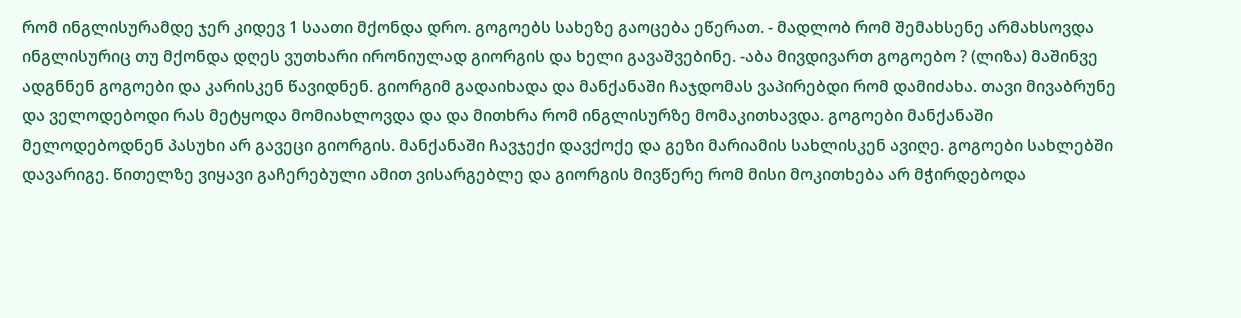რომ ინგლისურამდე ჯერ კიდევ 1 საათი მქონდა დრო. გოგოებს სახეზე გაოცება ეწერათ. - მადლობ რომ შემახსენე არმახსოვდა ინგლისურიც თუ მქონდა დღეს ვუთხარი ირონიულად გიორგის და ხელი გავაშვებინე. -აბა მივდივართ გოგოებო ? (ლიზა) მაშინვე ადგნნენ გოგოები და კარისკენ წავიდნენ. გიორგიმ გადაიხადა და მანქანაში ჩაჯდომას ვაპირებდი რომ დამიძახა. თავი მივაბრუნე და ველოდებოდი რას მეტყოდა მომიახლოვდა და და მითხრა რომ ინგლისურზე მომაკითხავდა. გოგოები მანქანაში მელოდებოდნენ პასუხი არ გავეცი გიორგის. მანქანაში ჩავჯექი დავქოქე და გეზი მარიამის სახლისკენ ავიღე. გოგოები სახლებში დავარიგე. წითელზე ვიყავი გაჩერებული ამით ვისარგებლე და გიორგის მივწერე რომ მისი მოკითხება არ მჭირდებოდა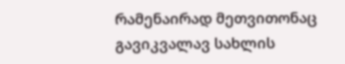რამენაირად მეთვითონაც გავიკვალავ სახლის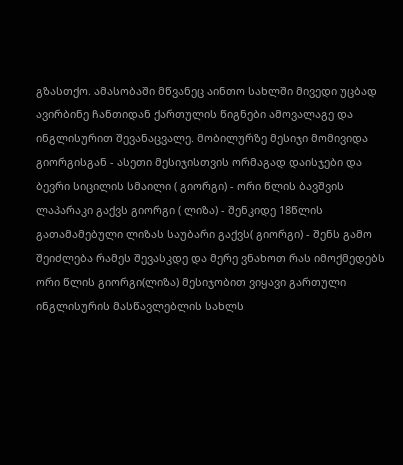გზასთქო. ამასობაში მწვანეც აინთო სახლში მივედი უცბად ავირბინე ჩანთიდან ქართულის წიგნები ამოვალაგე და ინგლისურით შევანაცვალე. მობილურზე მესიჯი მომივიდა გიორგისგან - ასეთი მესიჯისთვის ორმაგად დაისჯები და ბევრი სიცილის სმაილი ( გიორგი) - ორი წლის ბავშვის ლაპარაკი გაქვს გიორგი ( ლიზა) - შენკიდე 18წლის გათამამებული ლიზას საუბარი გაქვს( გიორგი) - შენს გამო შეიძლება რამეს შევასკდე და მერე ვნახოთ რას იმოქმედებს ორი წლის გიორგი(ლიზა) მესიჯობით ვიყავი გართული ინგლისურის მასწავლებლის სახლს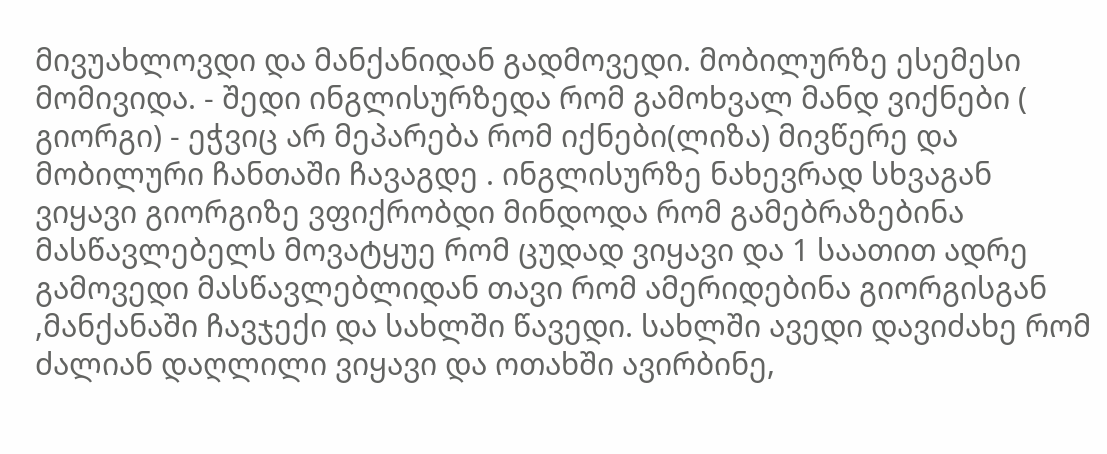მივუახლოვდი და მანქანიდან გადმოვედი. მობილურზე ესემესი მომივიდა. - შედი ინგლისურზედა რომ გამოხვალ მანდ ვიქნები ( გიორგი) - ეჭვიც არ მეპარება რომ იქნები(ლიზა) მივწერე და მობილური ჩანთაში ჩავაგდე . ინგლისურზე ნახევრად სხვაგან ვიყავი გიორგიზე ვფიქრობდი მინდოდა რომ გამებრაზებინა მასწავლებელს მოვატყუე რომ ცუდად ვიყავი და 1 საათით ადრე გამოვედი მასწავლებლიდან თავი რომ ამერიდებინა გიორგისგან ,მანქანაში ჩავჯექი და სახლში წავედი. სახლში ავედი დავიძახე რომ ძალიან დაღლილი ვიყავი და ოთახში ავირბინე,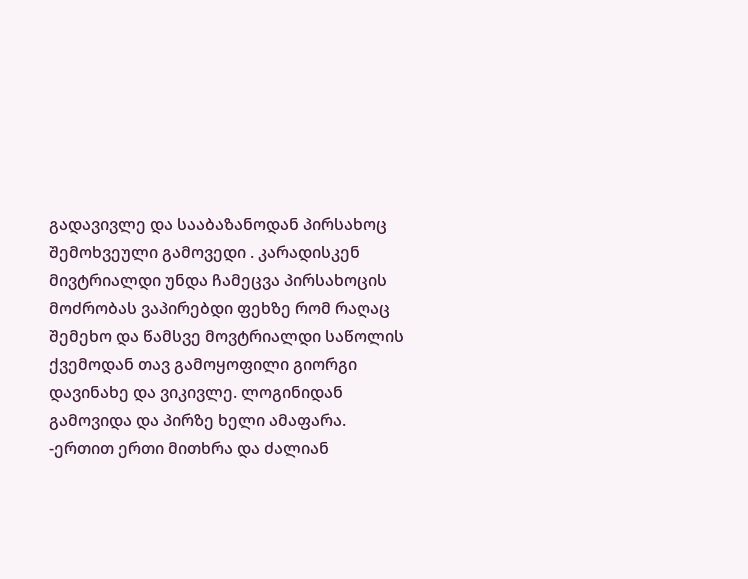გადავივლე და სააბაზანოდან პირსახოც შემოხვეული გამოვედი . კარადისკენ მივტრიალდი უნდა ჩამეცვა პირსახოცის მოძრობას ვაპირებდი ფეხზე რომ რაღაც შემეხო და წამსვე მოვტრიალდი საწოლის ქვემოდან თავ გამოყოფილი გიორგი დავინახე და ვიკივლე. ლოგინიდან გამოვიდა და პირზე ხელი ამაფარა. -ერთით ერთი მითხრა და ძალიან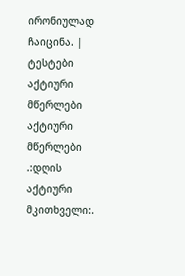ირონიულად ჩაიცინა. |
ტესტები
აქტიური მწერლები
აქტიური მწერლები
.:დღის აქტიური მკითხველი:.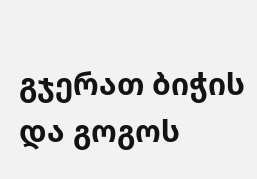გჯერათ ბიჭის და გოგოს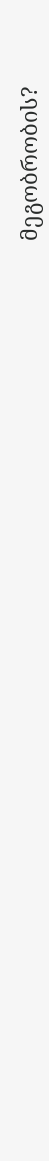მეგობრობის?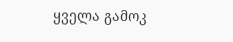ყველა გამოკ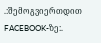.:შემოგვიერთდით FACEBOOK-ზე:.